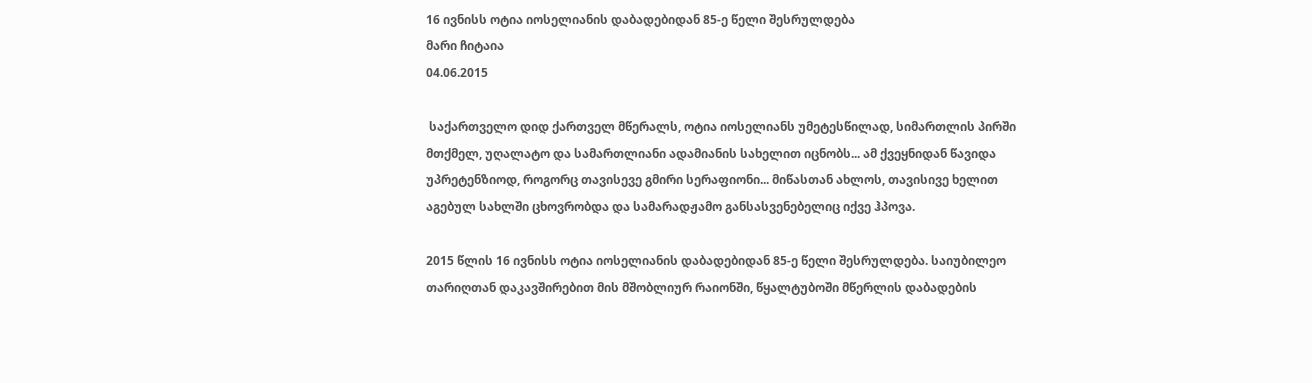16 ივნისს ოტია იოსელიანის დაბადებიდან 85-ე წელი შესრულდება
მარი ჩიტაია
04.06.2015

 საქართველო დიდ ქართველ მწერალს, ოტია იოსელიანს უმეტესწილად, სიმართლის პირში მთქმელ, უღალატო და სამართლიანი ადამიანის სახელით იცნობს... ამ ქვეყნიდან წავიდა უპრეტენზიოდ, როგორც თავისევე გმირი სერაფიონი... მიწასთან ახლოს, თავისივე ხელით აგებულ სახლში ცხოვრობდა და სამარადჟამო განსასვენებელიც იქვე ჰპოვა.

2015 წლის 16 ივნისს ოტია იოსელიანის დაბადებიდან 85-ე წელი შესრულდება. საიუბილეო თარიღთან დაკავშირებით მის მშობლიურ რაიონში, წყალტუბოში მწერლის დაბადების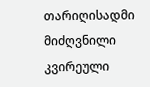თარიღისადმი მიძღვნილი კვირეული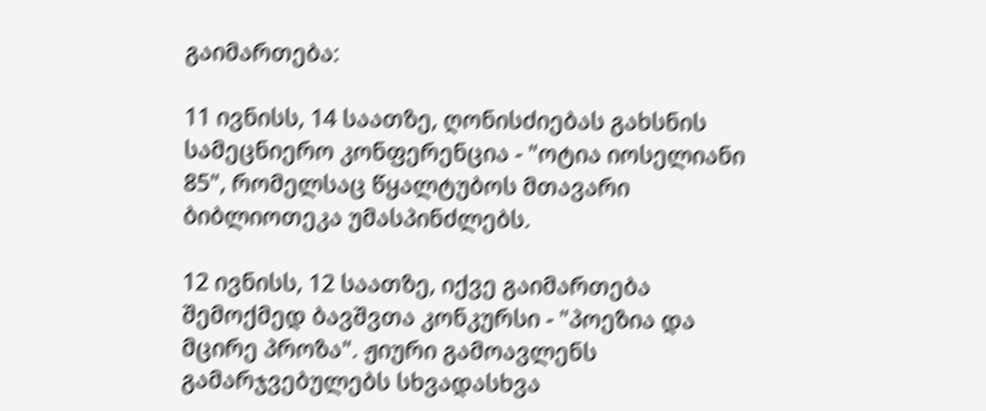გაიმართება:

11 ივნისს, 14 საათზე, ღონისძიებას გახსნის სამეცნიერო კონფერენცია - "ოტია იოსელიანი 85", რომელსაც წყალტუბოს მთავარი ბიბლიოთეკა უმასპინძლებს.

12 ივნისს, 12 საათზე, იქვე გაიმართება შემოქმედ ბავშვთა კონკურსი - "პოეზია და მცირე პროზა". ჟიური გამოავლენს გამარჯვებულებს სხვადასხვა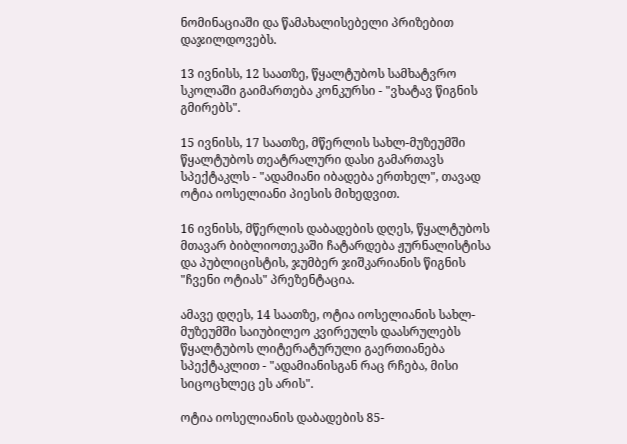ნომინაციაში და წამახალისებელი პრიზებით დაჯილდოვებს.

13 ივნისს, 12 საათზე, წყალტუბოს სამხატვრო სკოლაში გაიმართება კონკურსი - "ვხატავ წიგნის გმირებს".

15 ივნისს, 17 საათზე, მწერლის სახლ-მუზეუმში წყალტუბოს თეატრალური დასი გამართავს სპექტაკლს - "ადამიანი იბადება ერთხელ", თავად ოტია იოსელიანი პიესის მიხედვით.

16 ივნისს, მწერლის დაბადების დღეს, წყალტუბოს მთავარ ბიბლიოთეკაში ჩატარდება ჟურნალისტისა და პუბლიცისტის, ჯუმბერ ჯიშკარიანის წიგნის "ჩვენი ოტიას" პრეზენტაცია.

ამავე დღეს, 14 საათზე, ოტია იოსელიანის სახლ-მუზეუმში საიუბილეო კვირეულს დაასრულებს წყალტუბოს ლიტერატურული გაერთიანება სპექტაკლით - "ადამიანისგან რაც რჩება, მისი სიცოცხლეც ეს არის".

ოტია იოსელიანის დაბადების 85-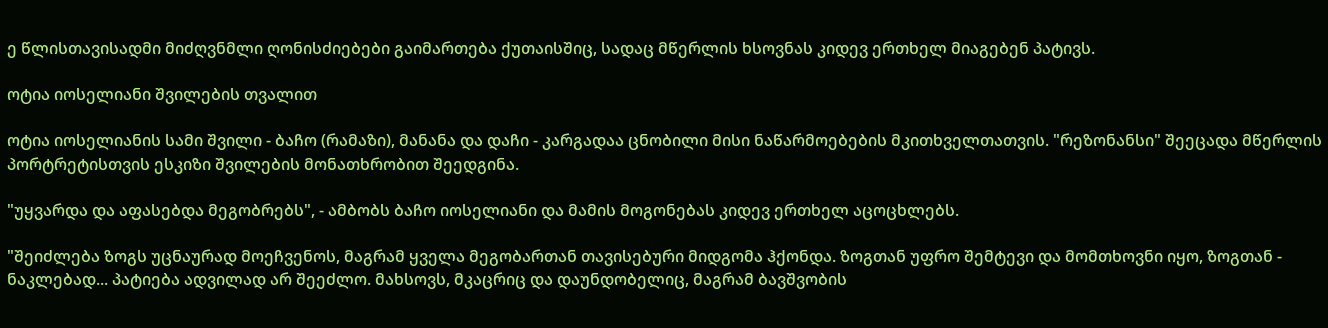ე წლისთავისადმი მიძღვნმლი ღონისძიებები გაიმართება ქუთაისშიც, სადაც მწერლის ხსოვნას კიდევ ერთხელ მიაგებენ პატივს.

ოტია იოსელიანი შვილების თვალით

ოტია იოსელიანის სამი შვილი - ბაჩო (რამაზი), მანანა და დაჩი - კარგადაა ცნობილი მისი ნაწარმოებების მკითხველთათვის. "რეზონანსი" შეეცადა მწერლის პორტრეტისთვის ესკიზი შვილების მონათხრობით შეედგინა.

"უყვარდა და აფასებდა მეგობრებს", - ამბობს ბაჩო იოსელიანი და მამის მოგონებას კიდევ ერთხელ აცოცხლებს.

"შეიძლება ზოგს უცნაურად მოეჩვენოს, მაგრამ ყველა მეგობართან თავისებური მიდგომა ჰქონდა. ზოგთან უფრო შემტევი და მომთხოვნი იყო, ზოგთან - ნაკლებად... პატიება ადვილად არ შეეძლო. მახსოვს, მკაცრიც და დაუნდობელიც, მაგრამ ბავშვობის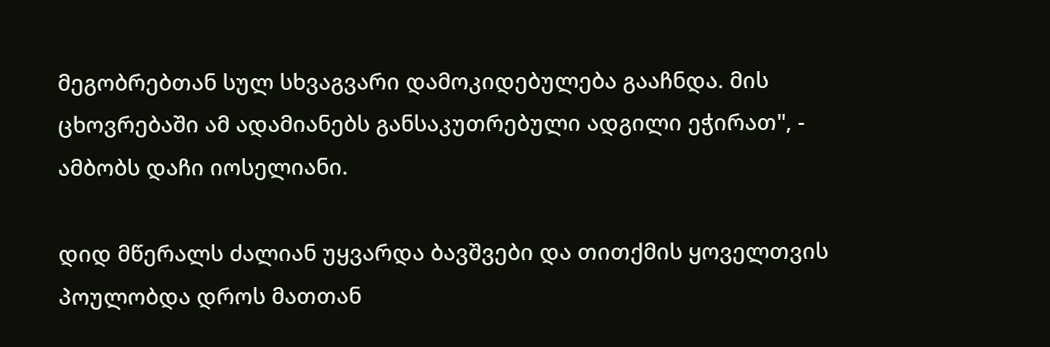მეგობრებთან სულ სხვაგვარი დამოკიდებულება გააჩნდა. მის ცხოვრებაში ამ ადამიანებს განსაკუთრებული ადგილი ეჭირათ", - ამბობს დაჩი იოსელიანი.

დიდ მწერალს ძალიან უყვარდა ბავშვები და თითქმის ყოველთვის პოულობდა დროს მათთან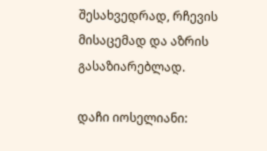შესახვედრად, რჩევის მისაცემად და აზრის გასაზიარებლად.

დაჩი იოსელიანი: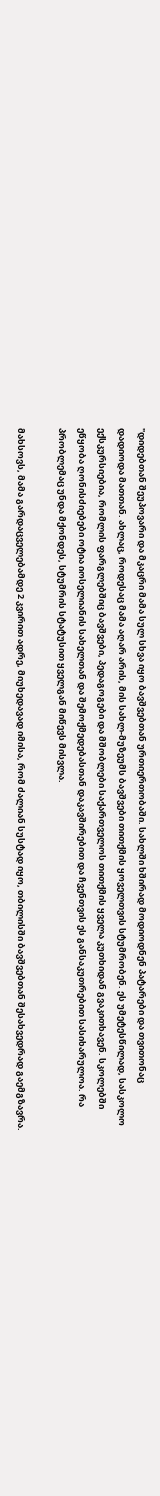"დიდებთან შეუპოვარი და მკაცრი მამა სულ სხვა იყო ბავშვებთან ურთიერთობაში. სახლში ხშირად მოდიოდნენ პატარები და თვითონაც დადიოდა მათთან. ახლაც, როდესაც მამა აღარ არის, მის სახლ-მუზეუმს ბავშვები თითქმის ყოველთვის სტუმრობენ. ეს უმეტესწილად, სასკოლო ექსკურსიებია, რომლის ფარგლებშიც ბავშვები, პედაგოგები და მშობლები საქართველოს თითქმის ყველა კუთხიდან გვაკითხავენ. სკოლებში ეწყობა ღონისძიებები ოტია იოსელიანის სახელთან და შემოქმედებასთან დაკავშირებით და ჩვენთვის ეს განსაკუთრებით სასიხარულოა. რა პრობლემაც უნდა მქონდეს, სტუმრის სტატუსით ყველგან მიწევს მისვლა.

მახსოვს, მამა გარდაცველებამდე 2 კვირით ადრე, მიუხედავად იმისა, რომ ძალიან სუსტად იყო, თბილისში ბავშვებთან შესახვედრად გაემგზავრა.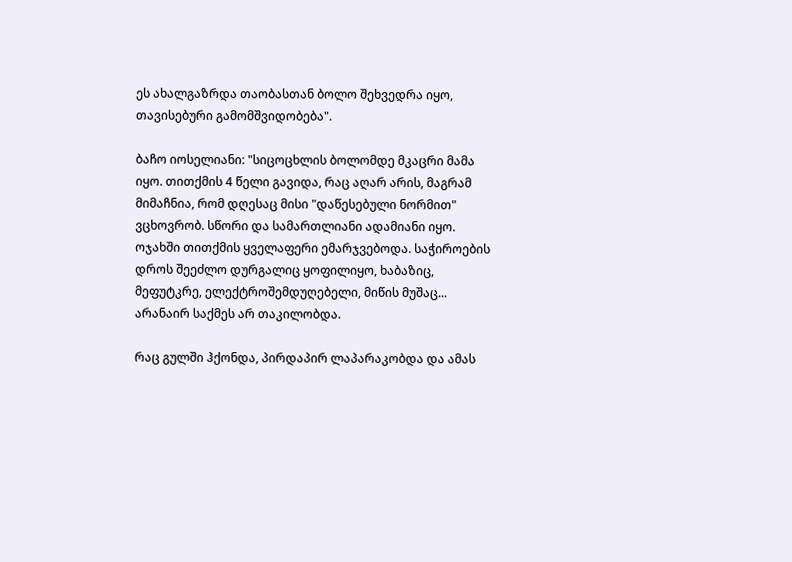ეს ახალგაზრდა თაობასთან ბოლო შეხვედრა იყო, თავისებური გამომშვიდობება".

ბაჩო იოსელიანი: "სიცოცხლის ბოლომდე მკაცრი მამა იყო. თითქმის 4 წელი გავიდა, რაც აღარ არის, მაგრამ მიმაჩნია, რომ დღესაც მისი "დაწესებული ნორმით" ვცხოვრობ. სწორი და სამართლიანი ადამიანი იყო. ოჯახში თითქმის ყველაფერი ემარჯვებოდა. საჭიროების დროს შეეძლო დურგალიც ყოფილიყო, ხაბაზიც, მეფუტკრე, ელექტროშემდუღებელი, მიწის მუშაც... არანაირ საქმეს არ თაკილობდა.

რაც გულში ჰქონდა, პირდაპირ ლაპარაკობდა და ამას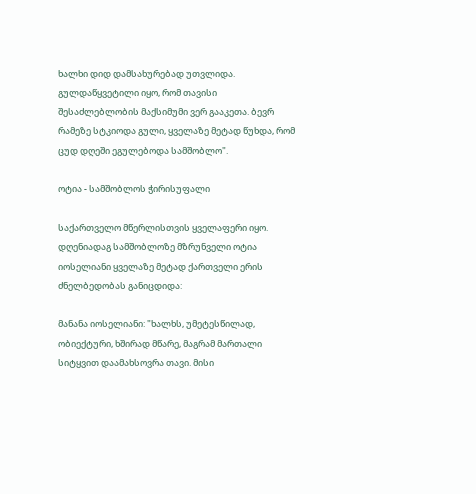ხალხი დიდ დამსახურებად უთვლიდა. გულდაწყვეტილი იყო, რომ თავისი შესაძლებლობის მაქსიმუმი ვერ გააკეთა. ბევრ რამეზე სტკიოდა გული, ყველაზე მეტად წუხდა, რომ ცუდ დღეში ეგულებოდა სამშობლო".

ოტია - სამშობლოს ჭირისუფალი

საქართველო მწერლისთვის ყველაფერი იყო. დღენიადაგ სამშობლოზე მზრუნველი ოტია იოსელიანი ყველაზე მეტად ქართველი ერის ძნელბედობას განიცდიდა:

მანანა იოსელიანი: "ხალხს, უმეტესწილად, ობიექტური, ხშირად მწარე, მაგრამ მართალი სიტყვით დაამახსოვრა თავი. მისი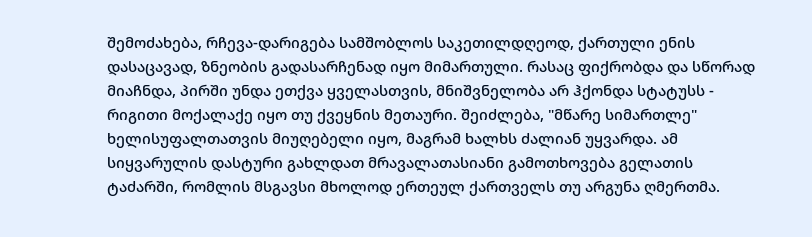შემოძახება, რჩევა-დარიგება სამშობლოს საკეთილდღეოდ, ქართული ენის დასაცავად, ზნეობის გადასარჩენად იყო მიმართული. რასაც ფიქრობდა და სწორად მიაჩნდა, პირში უნდა ეთქვა ყველასთვის, მნიშვნელობა არ ჰქონდა სტატუსს - რიგითი მოქალაქე იყო თუ ქვეყნის მეთაური. შეიძლება, "მწარე სიმართლე" ხელისუფალთათვის მიუღებელი იყო, მაგრამ ხალხს ძალიან უყვარდა. ამ სიყვარულის დასტური გახლდათ მრავალათასიანი გამოთხოვება გელათის ტაძარში, რომლის მსგავსი მხოლოდ ერთეულ ქართველს თუ არგუნა ღმერთმა.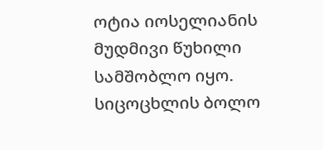ოტია იოსელიანის მუდმივი წუხილი სამშობლო იყო. სიცოცხლის ბოლო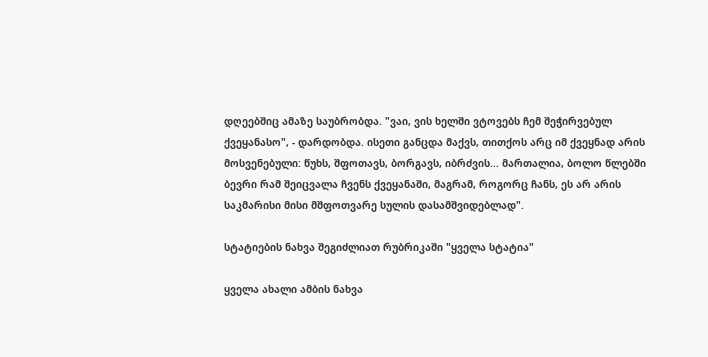დღეებშიც ამაზე საუბრობდა. "ვაი, ვის ხელში ვტოვებს ჩემ შეჭირვებულ ქვეყანასო", - დარდობდა. ისეთი განცდა მაქვს, თითქოს არც იმ ქვეყნად არის მოსვენებული: წუხს, შფოთავს, ბორგავს, იბრძვის... მართალია, ბოლო წლებში ბევრი რამ შეიცვალა ჩვენს ქვეყანაში, მაგრამ, როგორც ჩანს, ეს არ არის საკმარისი მისი მშფოთვარე სულის დასამშვიდებლად".

სტატიების ნახვა შეგიძლიათ რუბრიკაში "ყველა სტატია"

ყველა ახალი ამბის ნახვა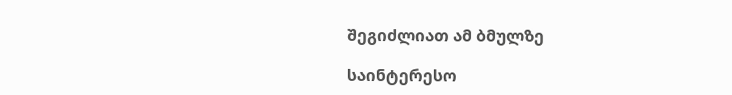შეგიძლიათ ამ ბმულზე

საინტერესო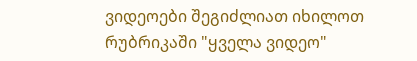ვიდეოები შეგიძლიათ იხილოთ რუბრიკაში "ყველა ვიდეო"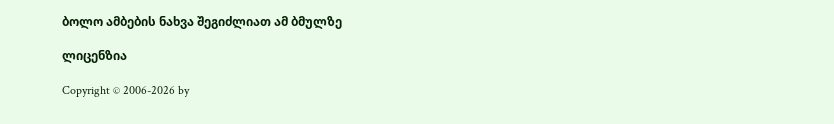ბოლო ამბების ნახვა შეგიძლიათ ამ ბმულზე

ლიცენზია

Copyright © 2006-2026 by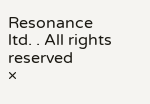Resonance ltd. . All rights reserved
×